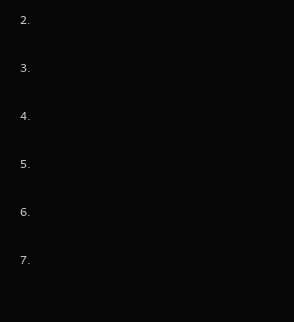2.

3.

4.

5.

6.

7.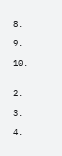8.

9.

10.


2.

3.

4.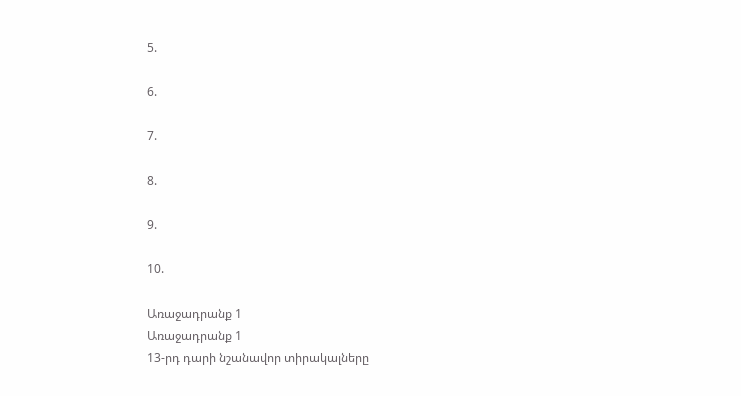5.

6.

7.

8.

9.

10.

Առաջադրանք 1
Առաջադրանք 1
13-րդ դարի նշանավոր տիրակալները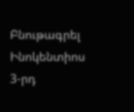Բնութագրել Ինոկենտիոս 3-րդ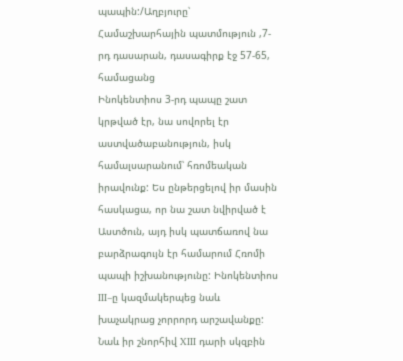պապին:/Աղբյուրը՝ Համաշխարհային պատմություն ,7-րդ դասարան, դասագիրք էջ 57-65, համացանց
Ինոկենտիոս 3-րդ պապը շատ կրթված էր, նա սովորել էր աստվածաբանություն, իսկ համալսարանում՝ հռոմեական իրավունք: Ես ընթերցելով իր մասին հասկացա, որ նա շատ նվիրված է Աստծուն, այդ իսկ պատճառով նա բարձրագույն էր համարում Հռոմի պապի իշխանությունը: Ինոկենտիոս III–ը կազմակերպեց նաև խաչակրաց չորրորդ արշավանքը: Նաև իր շնորհիվ XIII դարի սկզբին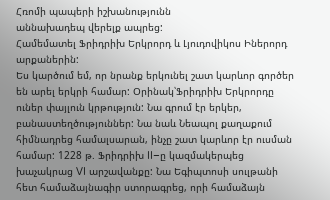Հռոմի պապերի իշխանությունն
աննախադեպ վերելք ապրեց:
Համեմատել Ֆրիդրիխ Երկրորդ և Լյուդովիկոս Իներորդ արքաներին:
Ես կարծում եմ, որ նրանք երկունել շատ կարևոր գործեր են արել երկրի համար: Օրինակ՝Ֆրիդրիխ Երկրորդը ուներ փայլուն կրթություն: Նա գրում էր երկեր, բանաստեղծություններ: Նա նաև Նեապոլ քաղաքում հիմնադրեց համալսարան, ինչը շատ կարևոր էր ուսման համար: 1228 թ. Ֆրիդրիխ II–ը կազմակերպեց խաչակրաց VI արշավանքը: Նա Եգիպտոսի սուլթանի հետ համաձայնագիր ստորագրեց, որի համաձայն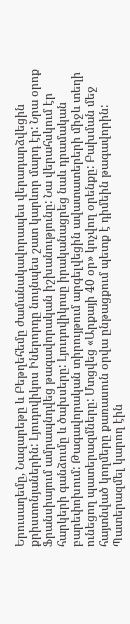Երուսաղեմը, Նազարեթը և Բեթղեհեմը ժամանակավորապես վերադարձվեցին քրիստոնյաներին: Լյուդովիկոս Իներորդը նույնպես շատ կարևոր մարդ էր: Նրա օրոք Ֆրանսիայում ամրապնդվեց թագավորական իշխանությունը: Նա վերահսկում էր հարկերի գանձումը և ծախսերը: Լյուդովիկոսը իրականացրեց նաև դրամական բարեփոխում: Թագավորական տիրույթում արգելվեցին ավատատերերի միջև տեղի ունեցող պատերազմները: Մտցվեց «Արքայի 40 օր» կոչվող օրենքը: Բախման մեջ հայտնված կողմերը քառասուն օրվա ընթացքում պետք է դիմեին թագավորին: Պատերազմել կարող էին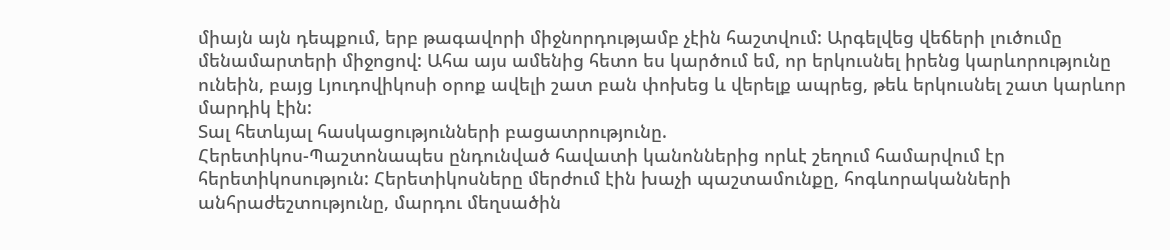միայն այն դեպքում, երբ թագավորի միջնորդությամբ չէին հաշտվում: Արգելվեց վեճերի լուծումը մենամարտերի միջոցով: Ահա այս ամենից հետո ես կարծում եմ, որ երկուսնել իրենց կարևորությունը ունեին, բայց Լյուդովիկոսի օրոք ավելի շատ բան փոխեց և վերելք ապրեց, թեև երկուսնել շատ կարևոր մարդիկ էին:
Տալ հետևյալ հասկացությունների բացատրությունը.
Հերետիկոս-Պաշտոնապես ընդունված հավատի կանոններից որևէ շեղում համարվում էր հերետիկոսություն: Հերետիկոսները մերժում էին խաչի պաշտամունքը, հոգևորականների անհրաժեշտությունը, մարդու մեղսածին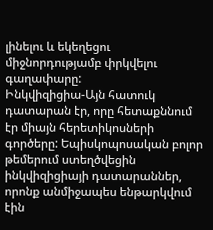լինելու և եկեղեցու միջնորդությամբ փրկվելու գաղափարը:
Ինկվիզիցիա-Այն հատուկ դատարան էր, որը հետաքննում էր միայն հերետիկոսների գործերը: Եպիսկոպոսական բոլոր թեմերում ստեղծվեցին ինկվիզիցիայի դատարաններ, որոնք անմիջապես ենթարկվում էին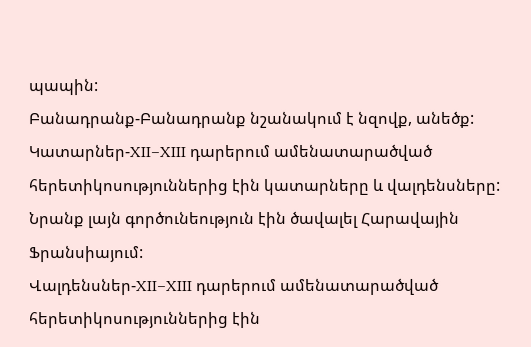պապին:
Բանադրանք-Բանադրանք նշանակում է նզովք, անեծք:
Կատարներ-XII–XIII դարերում ամենատարածված հերետիկոսություններից էին կատարները և վալդենսները: Նրանք լայն գործունեություն էին ծավալել Հարավային Ֆրանսիայում:
Վալդենսներ-XII–XIII դարերում ամենատարածված հերետիկոսություններից էին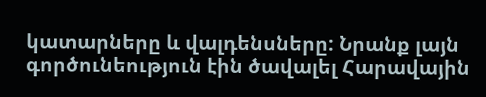կատարները և վալդենսները: Նրանք լայն գործունեություն էին ծավալել Հարավային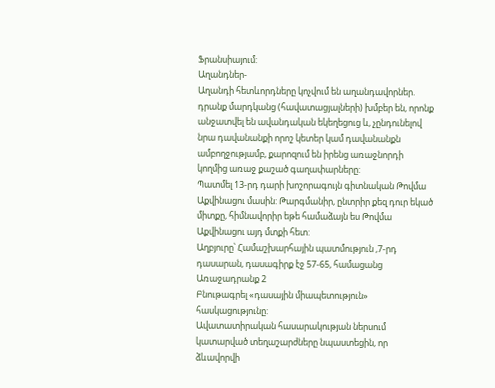Ֆրանսիայում:
Աղանդներ-
Աղանդի հետևորդները կոչվում են աղանդավորներ. դրանք մարդկանց (հավատացյալների) խմբեր են, որոնք անջատվել են ավանդական եկեղեցուց և, չընդունելով նրա դավանանքի որոշ կետեր կամ դավանանքն ամբողջությամբ, քարոզում են իրենց առաջնորդի կողմից առաջ քաշած գաղափարները:
Պատմել 13-րդ դարի խոշորագույն գիտնական Թովմա Աքվինացու մասին: Թարգմանիր, ընտրիր քեզ դուր եկած միտքը, հիմնավորիր եթե համաձայն ես Թովմա Աքվինացու այդ մտքի հետ:
Աղբյուրը՝ Համաշխարհային պատմություն ,7-րդ դասարան, դասագիրք էջ 57-65, համացանց
Առաջադրանք 2
Բնութագրել «դասային միապետություն» հասկացությունը:
Ավատատիրական հասարակության ներսում կատարված տեղաշարժները նպաստեցին, որ ձևավորվի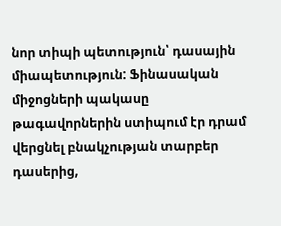նոր տիպի պետություն՝ դասային միապետություն: Ֆինասական միջոցների պակասը թագավորներին ստիպում էր դրամ վերցնել բնակչության տարբեր դասերից,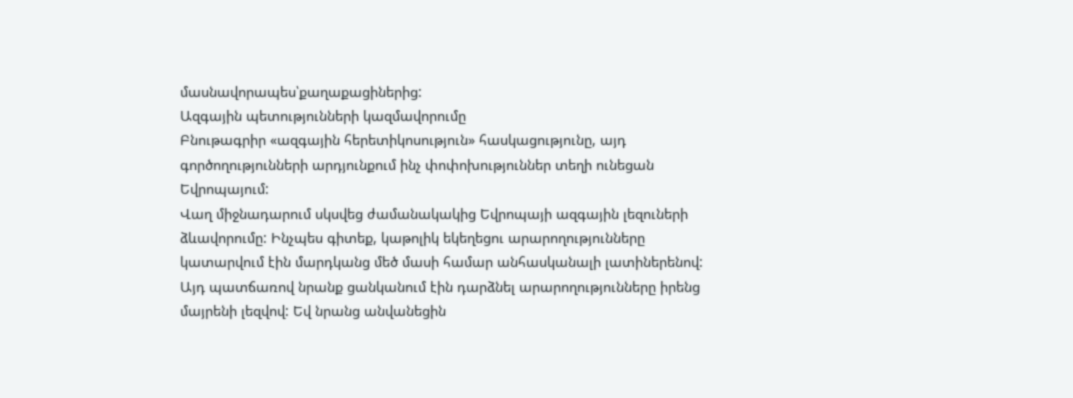մասնավորապես՝քաղաքացիներից:
Ազգային պետությունների կազմավորումը
Բնութագրիր «ազգային հերետիկոսություն» հասկացությունը, այդ գործողությունների արդյունքում ինչ փոփոխություններ տեղի ունեցան Եվրոպայում:
Վաղ միջնադարում սկսվեց ժամանակակից Եվրոպայի ազգային լեզուների ձևավորումը: Ինչպես գիտեք, կաթոլիկ եկեղեցու արարողությունները կատարվում էին մարդկանց մեծ մասի համար անհասկանալի լատիներենով: Այդ պատճառով նրանք ցանկանում էին դարձնել արարողությունները իրենց մայրենի լեզվով: Եվ նրանց անվանեցին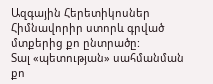Ազգային Հերետիկոսներ
Հիմնավորիր ստորև գրված մտքերից քո ընտրածը:
Տալ «պետության» սահմանման քո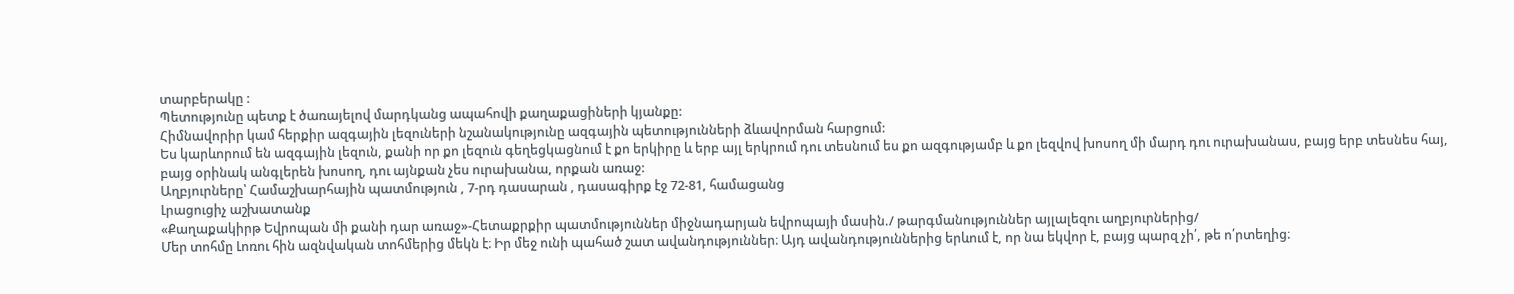տարբերակը :
Պետությունը պետք է ծառայելով մարդկանց ապահովի քաղաքացիների կյանքը:
Հիմնավորիր կամ հերքիր ազգային լեզուների նշանակությունը ազգային պետությունների ձևավորման հարցում:
Ես կարևորում են ազգային լեզուն, քանի որ քո լեզուն գեղեցկացնում է քո երկիրը և երբ այլ երկրում դու տեսնում ես քո ազգությամբ և քո լեզվով խոսող մի մարդ դու ուրախանաս, բայց երբ տեսնես հայ, բայց օրինակ անգլերեն խոսող, դու այնքան չես ուրախանա, որքան առաջ:
Աղբյուրները՝ Համաշխարհային պատմություն , 7-րդ դասարան , դասագիրք էջ 72-81, համացանց
Լրացուցիչ աշխատանք
«Քաղաքակիրթ Եվրոպան մի քանի դար առաջ»-Հետաքրքիր պատմություններ միջնադարյան եվրոպայի մասին./ թարգմանություններ այլալեզու աղբյուրներից/
Մեր տոհմը Լոռու հին ազնվական տոհմերից մեկն է։ Իր մեջ ունի պահած շատ ավանդություններ։ Այդ ավանդություններից երևում է, որ նա եկվոր է, բայց պարզ չի՛, թե ո՛րտեղից։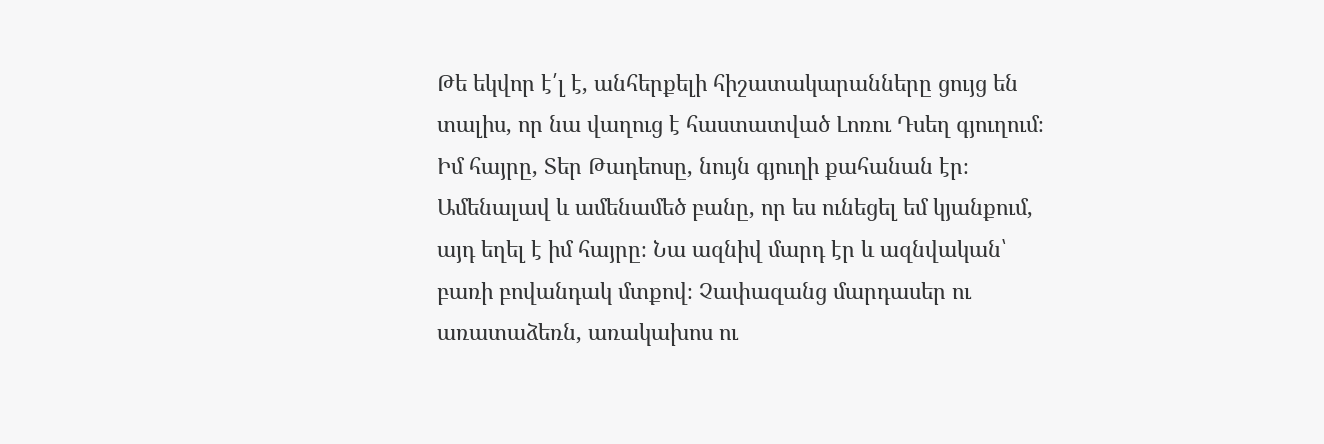Թե եկվոր է՛լ է, անհերքելի հիշատակարանները ցույց են տալիս, որ նա վաղուց է հաստատված Լոռու Դսեղ գյուղում։
Իմ հայրը, Տեր Թադեոսը, նույն գյուղի քահանան էր։ Ամենալավ և ամենամեծ բանը, որ ես ունեցել եմ կյանքում, այդ եղել է իմ հայրը։ Նա ազնիվ մարդ էր և ազնվական՝ բառի բովանդակ մտքով։ Չափազանց մարդասեր ու առատաձեռն, առակախոս ու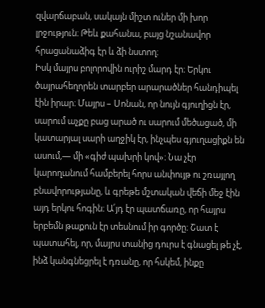զվարճաբան, սակայն միշտ ուներ մի խոր լրջություն։ Թեև քահանա, բայց նշանավոր հրացանաձիգ էր և ձի նստող։
Իսկ մայրս բոլորովին ուրիշ մարդ էր։ Երկու ծայրահեղորեն տարբեր արարածներ հանդիպել էին իրար։ Մայրս – Սոնան, որ նույն գյուղիցն էր, սարում աչքը բաց արած ու սարում մեծացած, մի կատարյալ սարի աղջիկ էր, ինչպես գյուղացիքն են ասում,— մի «գիժ պախրի կով»։ Նա չէր կարողանում համբերել հորս անփույթ ու շռայլող բնավորությանը, և գրեթե մշտական վեճի մեջ էին այդ երկու հոգին։ Ա՛յդ էր պատճառը, որ հայրս երբեմն թաքուն էր տեսնում իր գործը։ Շատ է պատահել, որ, մայրս տանից դուրս է գնացել թե չէ, ինձ կանգնեցրել է դռանը, որ հսկեմ, ինքը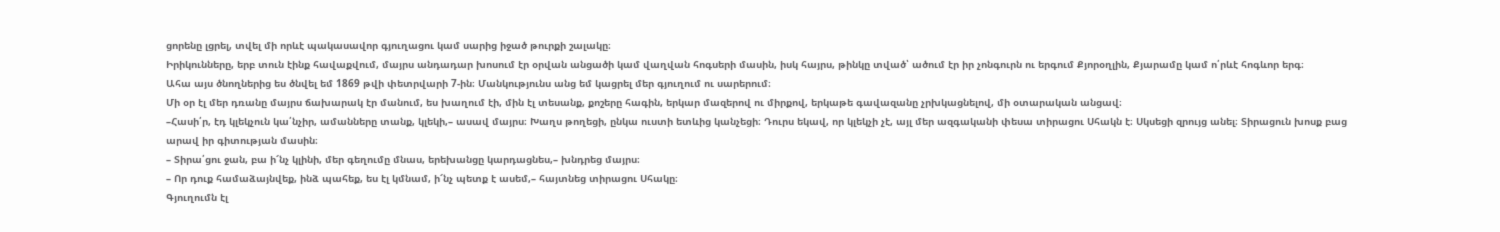ցորենը լցրել, տվել մի որևէ պակասավոր գյուղացու կամ սարից իջած թուրքի շալակը։
Իրիկունները, երբ տուն էինք հավաքվում, մայրս անդադար խոսում էր օրվան անցածի կամ վաղվան հոգսերի մասին, իսկ հայրս, թինկը տված՝ ածում էր իր չոնգուրն ու երգում Քյորօղլին, Քյարամը կամ ո՛րևէ հոգևոր երգ։
Ահա այս ծնողներից ես ծնվել եմ 1869 թվի փետրվարի 7-ին։ Մանկությունս անց եմ կացրել մեր գյուղում ու սարերում։
Մի օր էլ մեր դռանը մայրս ճախարակ էր մանում, ես խաղում էի, մին էլ տեսանք, քոշերը հագին, երկար մազերով ու միրքով, երկաթե գավազանը չրխկացնելով, մի օտարական անցավ։
–Հասի՛ր, էդ կլեկչուն կա՛նչիր, ամանները տանք, կլեկի,– ասավ մայրս։ Խաղս թողեցի, ընկա ուստի ետևից կանչեցի։ Դուրս եկավ, որ կլեկչի չէ, այլ մեր ազգականի փեսա տիրացու Սհակն է։ Սկսեցի զրույց անել։ Տիրացուն խոսք բաց արավ իր գիտության մասին։
– Տիրա՛ցու ջան, բա ի՜նչ կլինի, մեր գեղումը մնաս, երեխանցը կարդացնես,– խնդրեց մայրս։
– Որ դուք համաձայնվեք, ինձ պահեք, ես էլ կմնամ, ի՜նչ պետք է ասեմ,– հայտնեց տիրացու Սհակը։
Գյուղումն էլ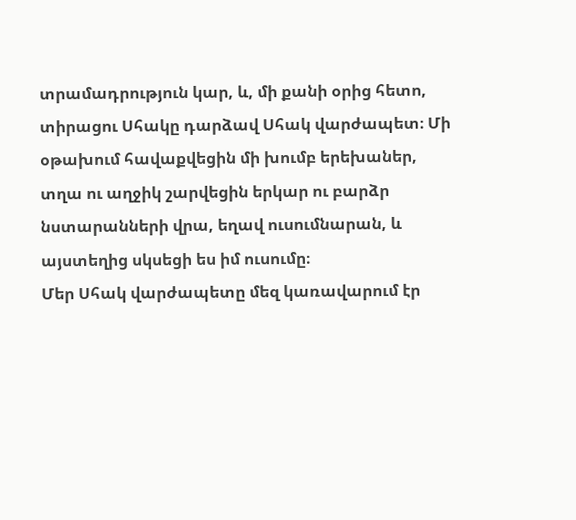տրամադրություն կար, և, մի քանի օրից հետո, տիրացու Սհակը դարձավ Սհակ վարժապետ։ Մի օթախում հավաքվեցին մի խումբ երեխաներ, տղա ու աղջիկ շարվեցին երկար ու բարձր նստարանների վրա, եղավ ուսումնարան, և այստեղից սկսեցի ես իմ ուսումը։
Մեր Սհակ վարժապետը մեզ կառավարում էր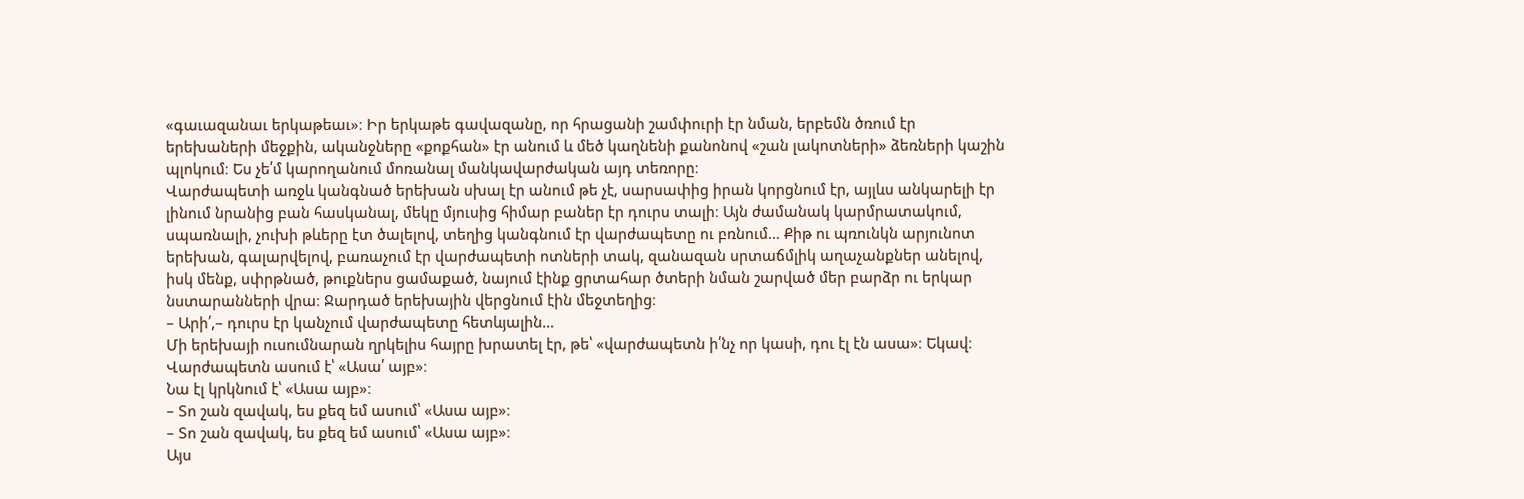«գաւազանաւ երկաթեաւ»։ Իր երկաթե գավազանը, որ հրացանի շամփուրի էր նման, երբեմն ծռում էր երեխաների մեջքին, ականջները «քոքհան» էր անում և մեծ կաղնենի քանոնով «շան լակոտների» ձեռների կաշին պլոկում։ Ես չե՛մ կարողանում մոռանալ մանկավարժական այդ տեռորը։
Վարժապետի առջև կանգնած երեխան սխալ էր անում թե չէ, սարսափից իրան կորցնում էր, այլևս անկարելի էր լինում նրանից բան հասկանալ, մեկը մյուսից հիմար բաներ էր դուրս տալի։ Այն ժամանակ կարմրատակում, սպառնալի, չուխի թևերը էտ ծալելով, տեղից կանգնում էր վարժապետը ու բռնում… Քիթ ու պռունկն արյունոտ երեխան, գալարվելով, բառաչում էր վարժապետի ոտների տակ, զանազան սրտաճմլիկ աղաչանքներ անելով, իսկ մենք, սփրթնած, թուքներս ցամաքած, նայում էինք ցրտահար ծտերի նման շարված մեր բարձր ու երկար նստարանների վրա։ Ջարդած երեխային վերցնում էին մեջտեղից։
– Արի՛,– դուրս էր կանչում վարժապետը հետևյալին…
Մի երեխայի ուսումնարան ղրկելիս հայրը խրատել էր, թե՝ «վարժապետն ի՛նչ որ կասի, դու էլ էն ասա»։ Եկավ։
Վարժապետն ասում է՝ «Ասա՛ այբ»։
Նա էլ կրկնում է՝ «Ասա այբ»։
– Տո շան զավակ, ես քեզ եմ ասում՝ «Ասա այբ»։
– Տո շան զավակ, ես քեզ եմ ասում՝ «Ասա այբ»։
Այս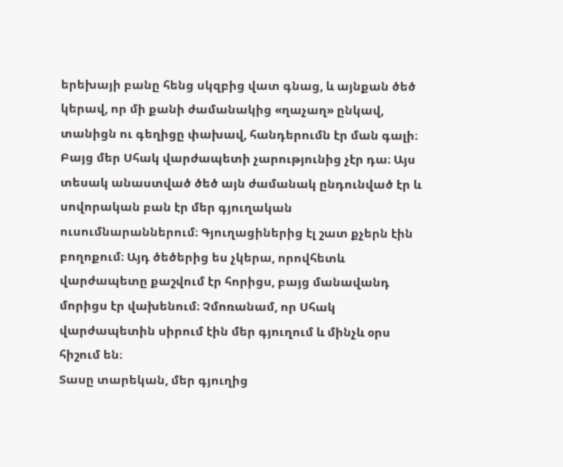երեխայի բանը հենց սկզբից վատ գնաց, և այնքան ծեծ կերավ, որ մի քանի ժամանակից «ղաչաղ» ընկավ, տանիցն ու գեղիցը փախավ, հանդերումն էր ման գալի։ Բայց մեր Սհակ վարժապետի չարությունից չէր դա։ Այս տեսակ անաստված ծեծ այն ժամանակ ընդունված էր և սովորական բան էր մեր գյուղական ուսումնարաններում։ Գյուղացիներից էլ շատ քչերն էին բողոքում։ Այդ ծեծերից ես չկերա, որովհետև վարժապետը քաշվում էր հորիցս, բայց մանավանդ մորիցս էր վախենում։ Չմոռանամ, որ Սհակ վարժապետին սիրում էին մեր գյուղում և մինչև օրս հիշում են։
Տասը տարեկան, մեր գյուղից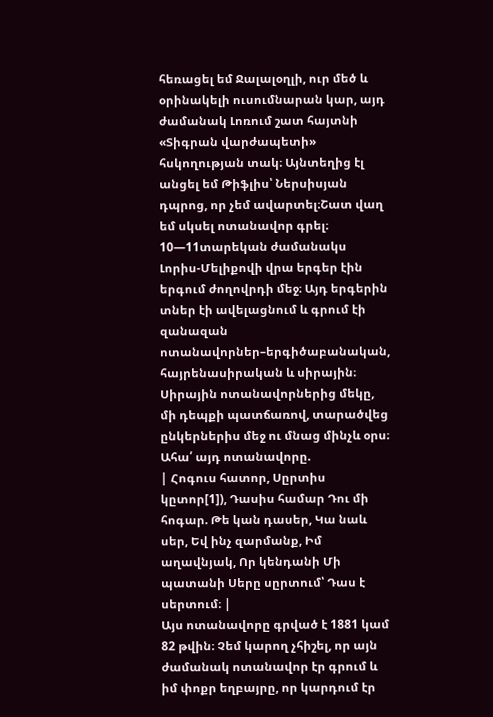հեռացել եմ Ջալալօղլի, ուր մեծ և օրինակելի ուսումնարան կար, այդ ժամանակ Լոռում շատ հայտնի «Տիգրան վարժապետի» հսկողության տակ։ Այնտեղից էլ անցել եմ Թիֆլիս՝ Ներսիսյան դպրոց, որ չեմ ավարտել։Շատ վաղ եմ սկսել ոտանավոր գրել։ 10—11տարեկան ժամանակս Լորիս-Մելիքովի վրա երգեր էին երգում ժողովրդի մեջ։ Այդ երգերին տներ էի ավելացնում և գրում էի զանազան ոտանավորներ–երգիծաբանական, հայրենասիրական և սիրային։ Սիրային ոտանավորներից մեկը, մի դեպքի պատճառով, տարածվեց ընկերներիս մեջ ու մնաց մինչև օրս։ Ահա՛ այդ ոտանավորը.
| Հոգուս հատոր, Սըրտիս կըտոր[1]), Դասիս համար Դու մի հոգար. Թե կան դասեր, Կա նաև սեր, Եվ ինչ զարմանք, Իմ աղավնյակ, Որ կենդանի Մի պատանի Սերը սըրտում՝ Դաս է սերտում։ |
Այս ոտանավորը գրված է 1881 կամ 82 թվին։ Չեմ կարող չհիշել, որ այն ժամանակ ոտանավոր էր գրում և իմ փոքր եղբայրը, որ կարդում էր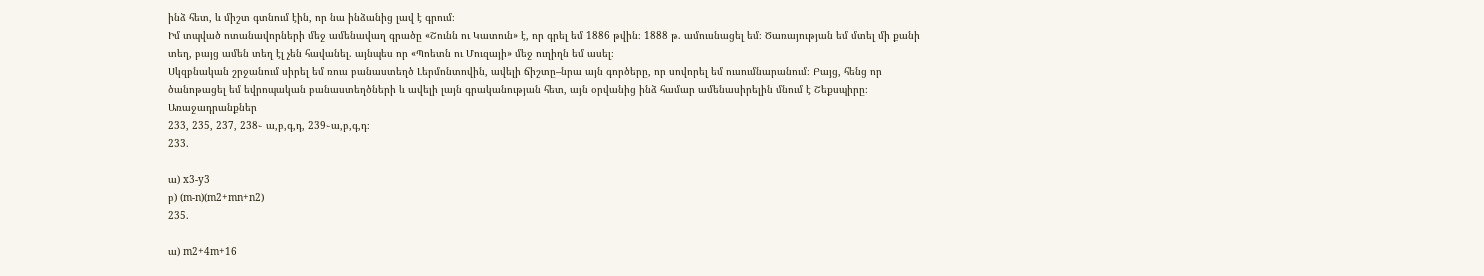ինձ հետ, և միշտ գտնում էին, որ նա ինձանից լավ է գրում։
Իմ տպված ոտանավորների մեջ ամենավաղ գրածը «Շունն ու Կատուն» է, որ գրել եմ 1886 թվին։ 1888 թ. ամուսնացել եմ։ Ծառայության եմ մտել մի քանի տեղ, բայց ամեն տեղ էլ չեն հավանել. այնպես որ «Պոետն ու Մուզայի» մեջ ուղիղն եմ ասել։
Սկզբնական շրջանում սիրել եմ ռուս բանաստեղծ Լերմոնտովին, ավելի ճիշտը–նրա այն գործերը, որ սովորել եմ ուսումնարանում։ Բայց, հենց որ ծանոթացել եմ եվրոպական բանաստեղծների և ավելի լայն գրականության հետ, այն օրվանից ինձ համար ամենասիրելին մնում է Շեքսպիրը։
Առաջադրանքներ
233, 235, 237, 238֊ ա,բ,գ,դ, 239֊ա,բ,գ,դ։
233.

ա) x3-y3
բ) (m-n)(m2+mn+n2)
235.

ա) m2+4m+16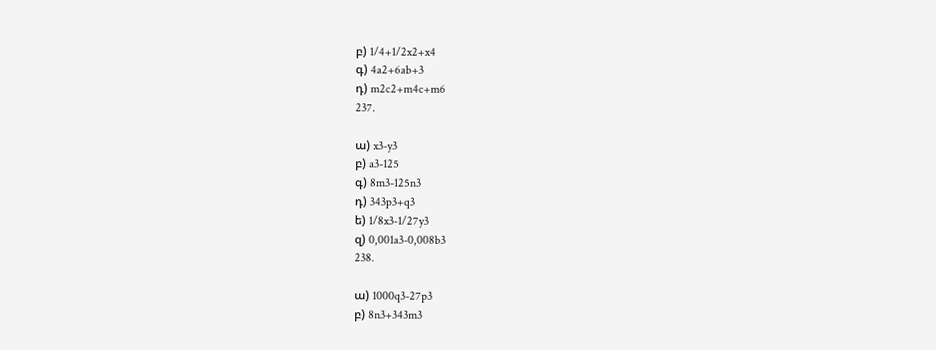բ) 1/4+1/2x2+x4
գ) 4a2+6ab+3
դ) m2c2+m4c+m6
237.

ա) x3-y3
բ) a3-125
գ) 8m3-125n3
դ) 343p3+q3
ե) 1/8x3-1/27y3
զ) 0,001a3-0,008b3
238.

ա) 1000q3-27p3
բ) 8n3+343m3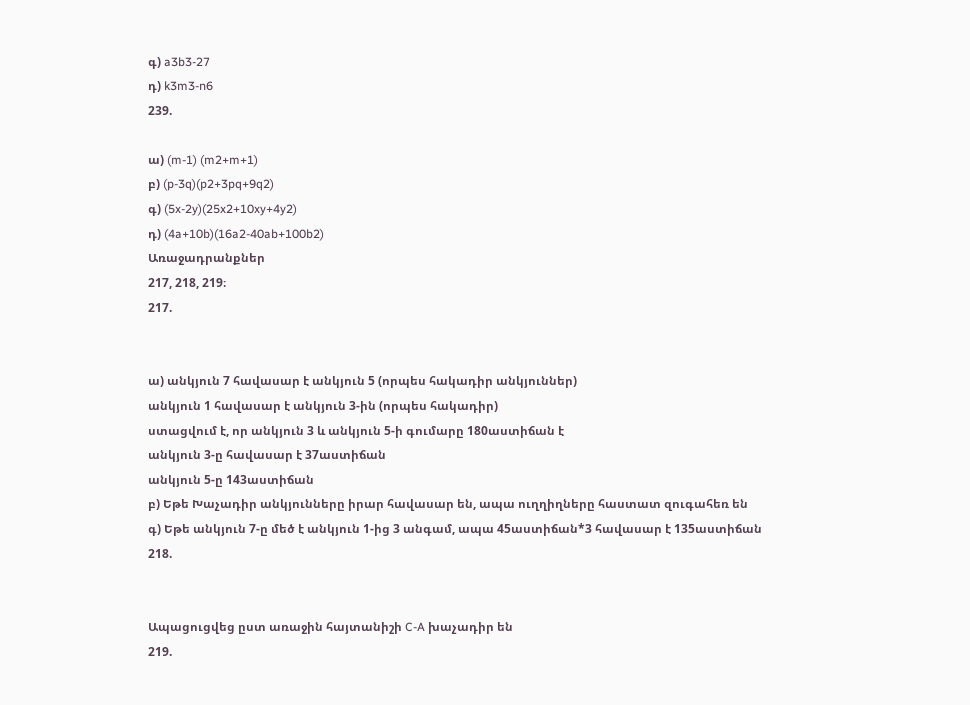գ) a3b3-27
դ) k3m3-n6
239.

ա) (m-1) (m2+m+1)
բ) (p-3q)(p2+3pq+9q2)
գ) (5x-2y)(25x2+10xy+4y2)
դ) (4a+10b)(16a2-40ab+100b2)
Առաջադրանքներ
217, 218, 219։
217.


ա) անկյուն 7 հավասար է անկյուն 5 (որպես հակադիր անկյուններ)
անկյուն 1 հավասար է անկյուն 3-ին (որպես հակադիր)
ստացվում է, որ անկյուն 3 և անկյուն 5-ի գումարը 180աստիճան է
անկյուն 3-ը հավասար է 37աստիճան
անկյուն 5-ը 143աստիճան
բ) Եթե Խաչադիր անկյունները իրար հավասար են, ապա ուղղիղները հաստատ զուգահեռ են
գ) Եթե անկյուն 7-ը մեծ է անկյուն 1-ից 3 անգամ, ապա 45աստիճան*3 հավասար է 135աստիճան
218.


Ապացուցվեց ըստ առաջին հայտանիշի C-A խաչադիր են
219.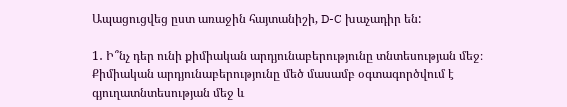Ապացուցվեց ըստ առաջին հայտանիշի, D-C խաչադիր են:

1․ Ի՞նչ դեր ունի քիմիական արդյունաբերությունը տնտեսության մեջ։
Քիմիական արդյունաբերությունը մեծ մասամբ օգտագործվում է գյուղատնտեսության մեջ և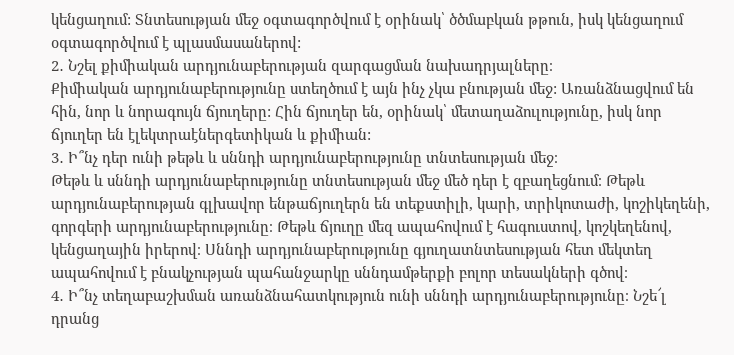կենցաղում: Տնտեսության մեջ օգտագործվում է օրինակ՝ ծծմաբկան թթուն, իսկ կենցաղում օգտագործվում է պլասմասաներով:
2․ Նշել քիմիական արդյունաբերության զարգացման նախադրյալները։
Քիմիական արդյունաբերությունը ստեղծում է այն ինչ չկա բնության մեջ: Առանձնացվում են հին, նոր և նորագույն ճյուղերը: Հին ճյուղեր են, օրինակ՝ մետաղաձուլությունը, իսկ նոր ճյուղեր են էլեկտրաէներգետիկան և քիմիան:
3․ Ի՞նչ դեր ունի թեթև և սննդի արդյունաբերությունը տնտեսության մեջ։
Թեթև և սննդի արդյունաբերությունը տնտեսության մեջ մեծ դեր է զբաղեցնում։ Թեթև արդյունաբերության գլխավոր ենթաճյուղերն են տեքստիլի, կարի, տրիկոտաժի, կոշիկեղենի, գորգերի արդյունաբերությունը։ Թեթև ճյուղը մեզ ապահովում է հագուստով, կոշկեղենով, կենցաղային իրերով։ Սննդի արդյունաբերությունը գյուղատնտեսության հետ մեկտեղ ապահովում է բնակչության պահանջարկը սննդամթերքի բոլոր տեսակների գծով։
4․ Ի՞նչ տեղաբաշխման առանձնահատկություն ունի սննդի արդյունաբերությունը։ Նշե՜լ դրանց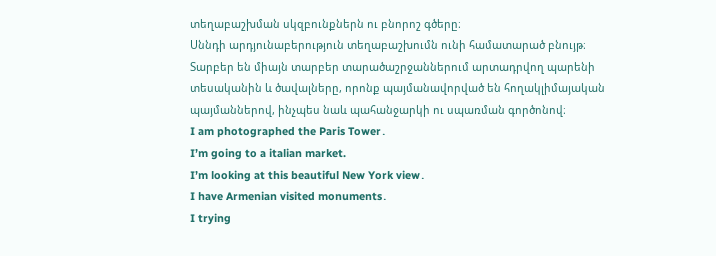տեղաբաշխման սկզբունքներն ու բնորոշ գծերը։
Սննդի արդյունաբերություն տեղաբաշխումն ունի համատարած բնույթ։ Տարբեր են միայն տարբեր տարածաշրջաններում արտադրվող պարենի տեսականին և ծավալները, որոնք պայմանավորված են հողակլիմայական պայմաններով, ինչպես նաև պահանջարկի ու սպառման գործոնով։
I am photographed the Paris Tower․
I’m going to a italian market.
I’m looking at this beautiful New York view․
I have Armenian visited monuments․
I trying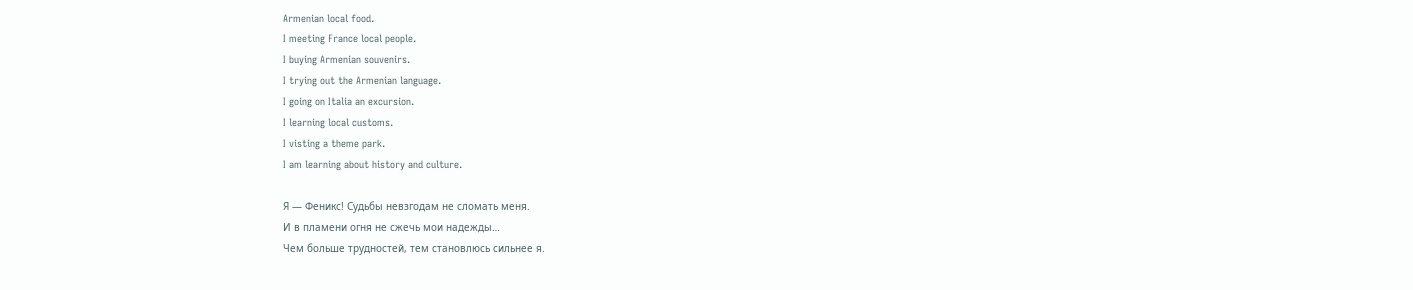Armenian local food.
I meeting France local people.
I buying Armenian souvenirs.
I trying out the Armenian language.
I going on Italia an excursion.
I learning local customs.
I visting a theme park.
I am learning about history and culture.

Я — Феникс! Судьбы невзгодам не сломать меня.
И в пламени огня не сжечь мои надежды…
Чем больше трудностей, тем становлюсь сильнее я.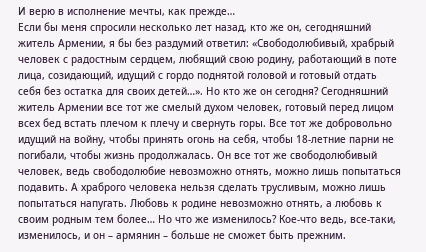И верю в исполнение мечты, как прежде…
Если бы меня спросили несколько лет назад, кто же он, сегодняшний житель Армении, я бы без раздумий ответил: «Свободолюбивый, храбрый человек с радостным сердцем, любящий свою родину, работающий в поте лица, созидающий, идущий с гордо поднятой головой и готовый отдать себя без остатка для своих детей…». Но кто же он сегодня? Сегодняшний житель Армении все тот же смелый духом человек, готовый перед лицом всех бед встать плечом к плечу и свернуть горы. Все тот же добровольно идущий на войну, чтобы принять огонь на себя, чтобы 18-летние парни не погибали, чтобы жизнь продолжалась. Он все тот же свободолюбивый человек, ведь свободолюбие невозможно отнять, можно лишь попытаться подавить. А храброго человека нельзя сделать трусливым, можно лишь попытаться напугать. Любовь к родине невозможно отнять, а любовь к своим родным тем более… Но что же изменилось? Кое-что ведь, все-таки, изменилось, и он – армянин – больше не сможет быть прежним.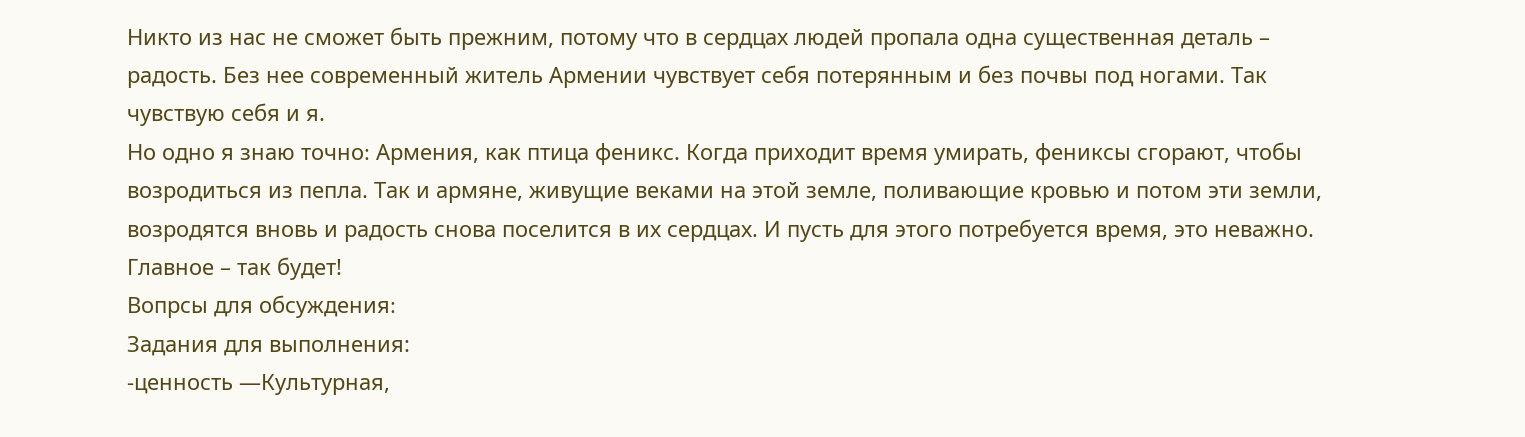Никто из нас не сможет быть прежним, потому что в сердцах людей пропала одна существенная деталь – радость. Без нее современный житель Армении чувствует себя потерянным и без почвы под ногами. Так чувствую себя и я.
Но одно я знаю точно։ Армения, как птица феникс. Когда приходит время умирать, фениксы сгорают, чтобы возродиться из пепла. Так и армяне, живущие веками на этой земле, поливающие кровью и потом эти земли, возродятся вновь и радость снова поселится в их сердцах. И пусть для этого потребуется время, это неважно. Главное – так будет!
Вопрсы для обсуждения։
Задания для выполнения:
-ценность —Культурная,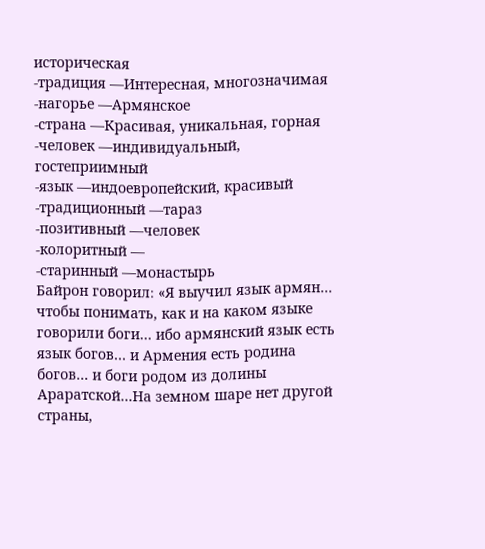историческая
-традиция —Интересная, многозначимая
-нагорье —Армянское
-страна —Красивая, уникальная, горная
-человек —индивидуальный, гостеприимный
-язык —индоевропейский, красивый
-традиционный —тараз
-позитивный —человек
-колоритный —
-старинный —монастырь
Байрон говорил։ «Я выучил язык армян… чтобы понимать, как и на каком языке говорили боги… ибо армянский язык есть язык богов… и Армения есть родина богов… и боги родом из долины Араратской…На земном шаре нет другой страны,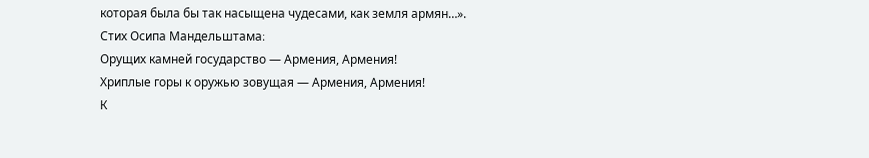которая была бы так насыщена чудесами, как земля армян…».
Стих Осипа Мандельштама։
Орущих камней государство — Армения, Армения!
Хриплые горы к оружью зовущая — Армения, Армения!
К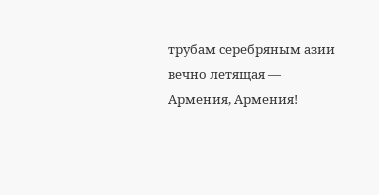трубам серебряным азии вечно летящая — Армения, Армения!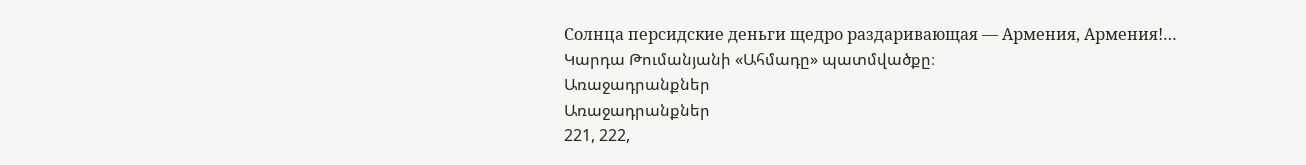Солнца персидские деньги щедро раздаривающая — Армения, Армения!…
Կարդա Թումանյանի «Ահմադը» պատմվածքը։
Առաջադրանքներ
Առաջադրանքներ
221, 222,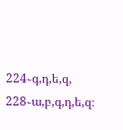224֊գ,դ,ե,զ, 228֊ա,բ,գ,դ,ե,զ։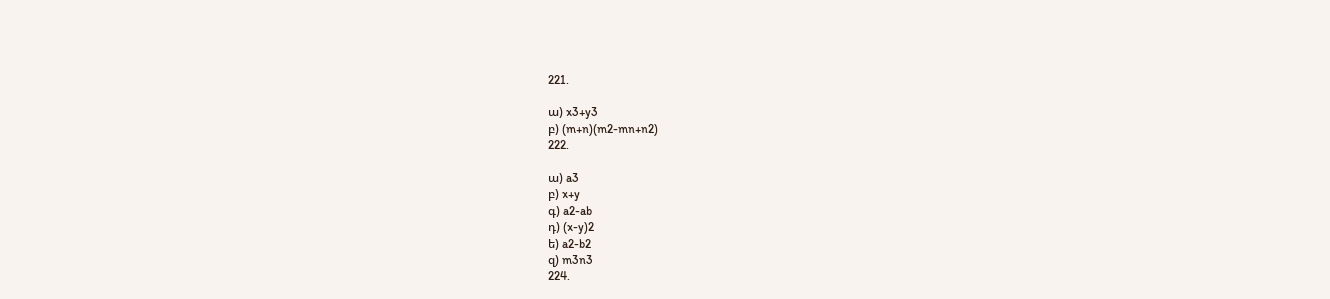221.

ա) x3+y3
բ) (m+n)(m2-mn+n2)
222.

ա) a3
բ) x+y
գ) a2-ab
դ) (x-y)2
ե) a2-b2
զ) m3n3
224.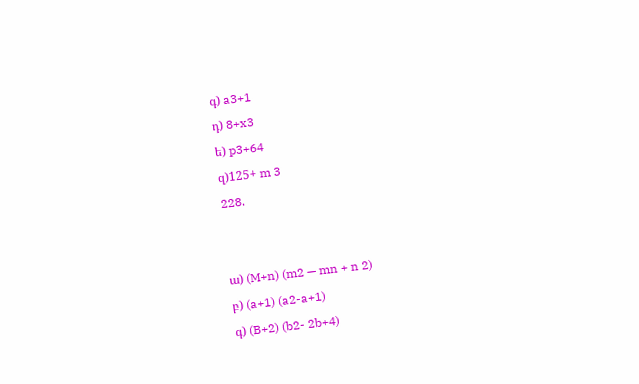գ) a3+1
դ) 8+x3
ե) p3+64
զ)125+ m 3
228.


ա) (M+n) (m2 — mn + n 2)
բ) (a+1) (a2-a+1)
գ) (B+2) (b2- 2b+4)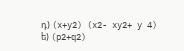դ) (x+y2) (x2- xy2+ y 4)
ե) (p2+q2)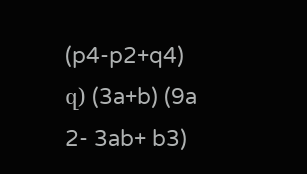(p4-p2+q4)
զ) (3a+b) (9a 2- 3ab+ b3)